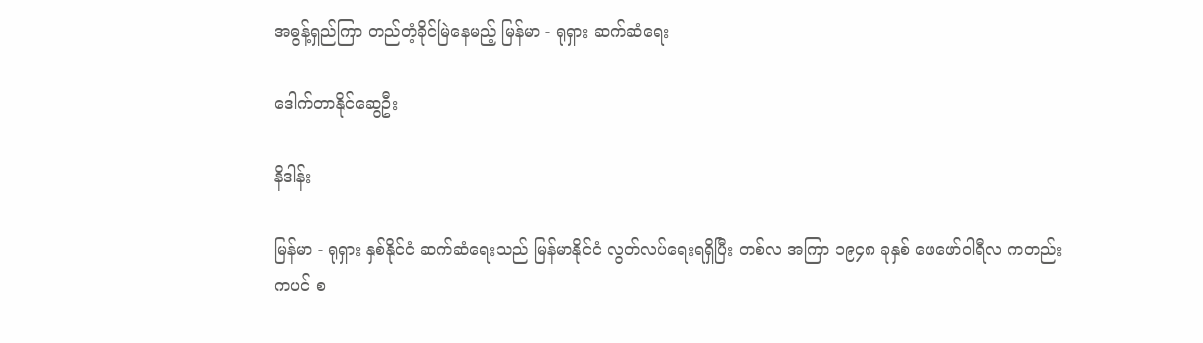အဓွန့်ရှည်ကြာ တည်တံ့ခိုင်မြဲနေမည့် မြန်မာ - ရုရှား ဆက်ဆံရေး

ဒေါက်တာနိုင်ဆွေဦး

နိဒါန်း

မြန်မာ - ရုရှား နှစ်နိုင်ငံ ဆက်ဆံရေးသည် မြန်မာနိုင်ငံ လွတ်လပ်ရေးရရှိပြီး တစ်လ အကြာ ၁၉၄၈ ခုနှစ် ဖေဖော်ဝါရီလ ကတည်းကပင် စ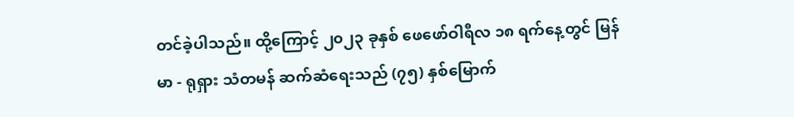တင်ခဲ့ပါသည်။ ထို့ကြောင့် ၂၀၂၃ ခုနှစ် ဖေဖော်ဝါရီလ ၁၈ ရက်နေ့တွင် မြန်မာ - ရုရှား သံတမန် ဆက်ဆံရေးသည် (၇၅) နှစ်မြောက်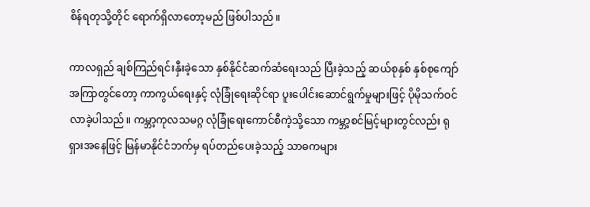စိန်ရတုသို့တိုင် ရောက်ရှိလာတော့မည် ဖြစ်ပါသည်။

ကာလရှည် ချစ်ကြည်ရင်းနှီးခဲ့သော နှစ်နိုင်ငံဆက်ဆံရေးသည် ပြီးခဲ့သည့် ဆယ်စုနှစ် နှစ်စုကျော်အကြာတွင်တော့ ကာကွယ်ရေးနှင့် လုံခြုံရေးဆိုင်ရာ ပူးပေါင်းဆောင်ရွက်မှုများဖြင့် ပိုမိုသက်ဝင်လာခဲ့ပါသည်။ ကမ္ဘာ့ကုလသမဂ္ဂ လုံခြုံရေးကောင်စီကဲ့သို့သော ကမ္ဘာ့စင်မြင့်များတွင်လည်း ရုရှားအနေဖြင့် မြန်မာနိုင်ငံဘက်မှ ရပ်တည်ပေးခဲ့သည့် သာဓကများ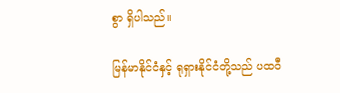စွာ ရှိပါသည်။

မြန်မာနိုင်ငံနှင့် ရုရှားနိုင်ငံတို့သည် ပထဝီ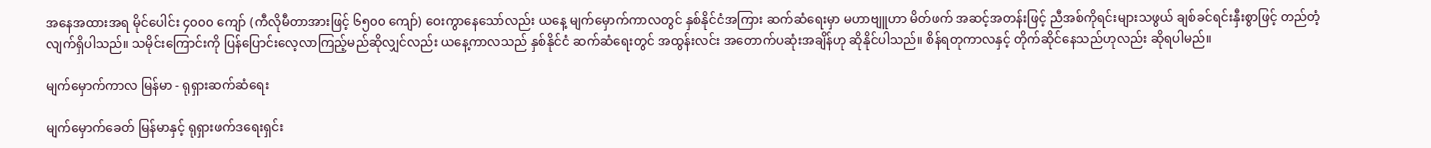အနေအထားအရ မိုင်ပေါင်း ၄၀၀၀ ကျော် (ကီလိုမီတာအားဖြင့် ၆၅၀၀ ကျော်) ဝေးကွာနေသော်လည်း ယနေ့ မျက်မှောက်ကာလတွင် နှစ်နိုင်ငံအကြား ဆက်ဆံရေးမှာ မဟာဗျူဟာ မိတ်ဖက် အဆင့်အတန်းဖြင့် ညီအစ်ကိုရင်းများသဖွယ် ချစ်ခင်ရင်းနှီးစွာဖြင့် တည်တံ့ လျက်ရှိပါသည်။ သမိုင်းကြောင်းကို ပြန်ပြောင်းလေ့လာကြည့်မည်ဆိုလျှင်လည်း ယနေ့ကာလသည် နှစ်နိုင်ငံ ဆက်ဆံရေးတွင် အထွန်းလင်း အတောက်ပဆုံးအချိန်ဟု ဆိုနိုင်ပါသည်။ စိန်ရတုကာလနှင့် တိုက်ဆိုင်နေသည်ဟုလည်း ဆိုရပါမည်။

မျက်မှောက်ကာလ မြန်မာ - ရုရှားဆက်ဆံရေး

မျက်မှောက်ခေတ် မြန်မာနှင့် ရုရှားဖက်ဒရေးရှင်း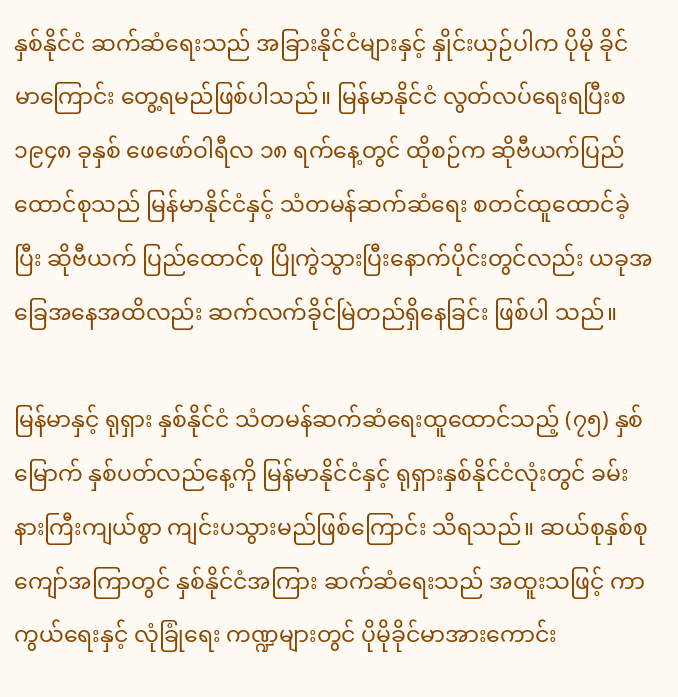နှစ်နိုင်ငံ ဆက်ဆံရေးသည် အခြားနိုင်ငံများနှင့် နှိုင်းယှဉ်ပါက ပိုမို ခိုင်မာကြောင်း တွေ့ရမည်ဖြစ်ပါသည်။ မြန်မာနိုင်ငံ လွတ်လပ်ရေးရပြီးစ ၁၉၄၈ ခုနှစ် ဖေဖော်ဝါရီလ ၁၈ ရက်နေ့တွင် ထိုစဉ်က ဆိုဗီယက်ပြည်ထောင်စုသည် မြန်မာနိုင်ငံနှင့် သံတမန်ဆက်ဆံရေး စတင်ထူထောင်ခဲ့ပြီး ဆိုဗီယက် ပြည်ထောင်စု ပြိုကွဲသွားပြီးနောက်ပိုင်းတွင်လည်း ယခုအခြေအနေအထိလည်း ဆက်လက်ခိုင်မြဲတည်ရှိနေခြင်း ဖြစ်ပါ သည်။

မြန်မာနှင့် ရုရှား နှစ်နိုင်ငံ သံတမန်ဆက်ဆံရေးထူထောင်သည့် (၇၅) နှစ်မြောက် နှစ်ပတ်လည်နေ့ကို မြန်မာနိုင်ငံနှင့် ရုရှားနှစ်နိုင်ငံလုံးတွင် ခမ်းနားကြီးကျယ်စွာ ကျင်းပသွားမည်ဖြစ်ကြောင်း သိရသည်။ ဆယ်စုနှစ်စုကျော်အကြာတွင် နှစ်နိုင်ငံအကြား ဆက်ဆံရေးသည် အထူးသဖြင့် ကာကွယ်ရေးနှင့် လုံခြုံရေး ကဏ္ဍများတွင် ပိုမိုခိုင်မာအားကောင်း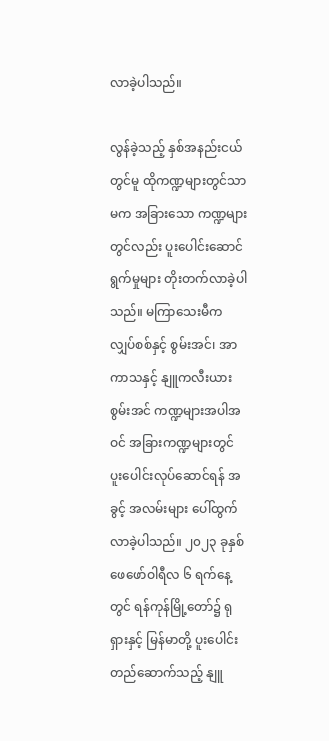လာခဲ့ပါသည်။

လွန်ခဲ့သည့် နှစ်အနည်းငယ်တွင်မူ ထိုကဏ္ဍများတွင်သာမက အခြားသော ကဏ္ဍများတွင်လည်း ပူးပေါင်းဆောင် ရွက်မှုများ တိုးတက်လာခဲ့ပါသည်။ မကြာသေးမီက လျှပ်စစ်နှင့် စွမ်းအင်၊ အာကာသနှင့် နျူကလီးယားစွမ်းအင် ကဏ္ဍများအပါအဝင် အခြားကဏ္ဍများတွင် ပူးပေါင်းလုပ်ဆောင်ရန် အခွင့် အလမ်းများ ပေါ်ထွက်လာခဲ့ပါသည်။ ၂၀၂၃ ခုနှစ် ဖေဖော်ဝါရီလ ၆ ရက်နေ့တွင် ရန်ကုန်မြို့တော်၌ ရုရှားနှင့် မြန်မာတို့ ပူးပေါင်းတည်ဆောက်သည့် နျူ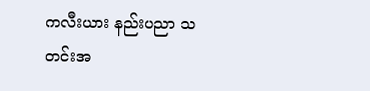ကလီးယား နည်းပညာ သတင်းအ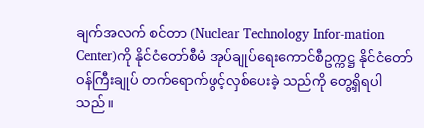ချက်အလက် စင်တာ (Nuclear Technology Infor-mation Center)ကို နိုင်ငံတော်စီမံ အုပ်ချုပ်ရေးကောင်စီဥက္ကဋ္ဌ နိုင်ငံတော် ဝန်ကြီးချုပ် တက်ရောက်ဖွင့်လှစ်ပေးခဲ့ သည်ကို တွေ့ရှိရပါသည်။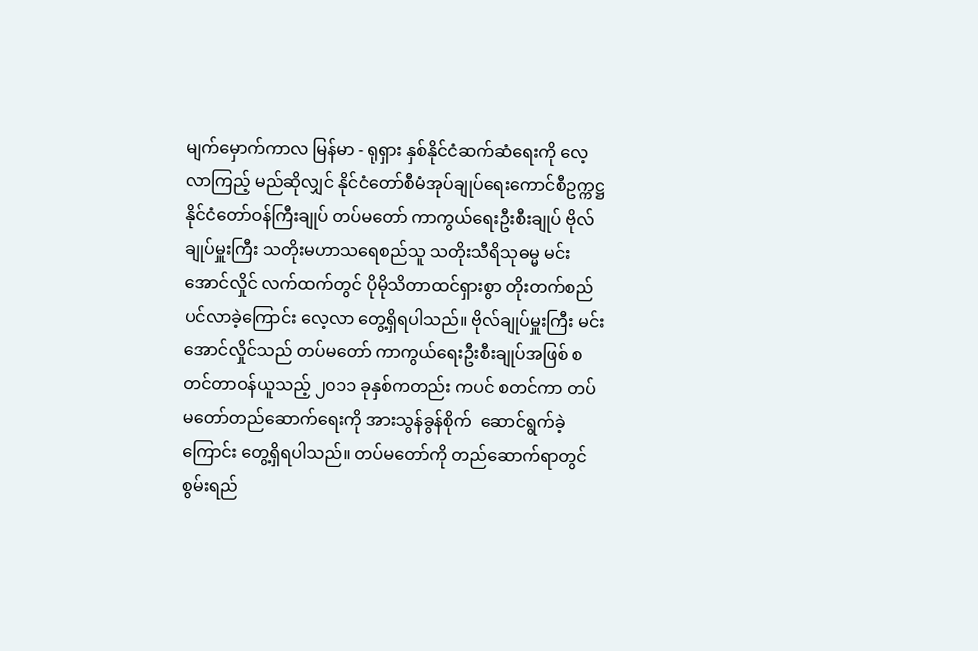မျက်မှောက်ကာလ မြန်မာ - ရုရှား နှစ်နိုင်ငံဆက်ဆံရေးကို လေ့လာကြည့် မည်ဆိုလျှင် နိုင်ငံတော်စီမံအုပ်ချုပ်ရေးကောင်စီဥက္ကဋ္ဌ နိုင်ငံတော်ဝန်ကြီးချုပ် တပ်မတော် ကာကွယ်ရေးဦးစီးချုပ် ဗိုလ်ချုပ်မှူးကြီး သတိုးမဟာသရေစည်သူ သတိုးသီရိသုဓမ္မ မင်းအောင်လှိုင် လက်ထက်တွင် ပိုမိုသိတာထင်ရှားစွာ တိုးတက်စည်ပင်လာခဲ့ကြောင်း လေ့လာ တွေ့ရှိရပါသည်။ ဗိုလ်ချုပ်မှူးကြီး မင်းအောင်လှိုင်သည် တပ်မတော် ကာကွယ်ရေးဦးစီးချုပ်အဖြစ် စတင်တာဝန်ယူသည့် ၂၀၁၁ ခုနှစ်ကတည်း ကပင် စတင်ကာ တပ်မတော်တည်ဆောက်ရေးကို အားသွန်ခွန်စိုက်  ဆောင်ရွက်ခဲ့ကြောင်း တွေ့ရှိရပါသည်။ တပ်မတော်ကို တည်ဆောက်ရာတွင် စွမ်းရည်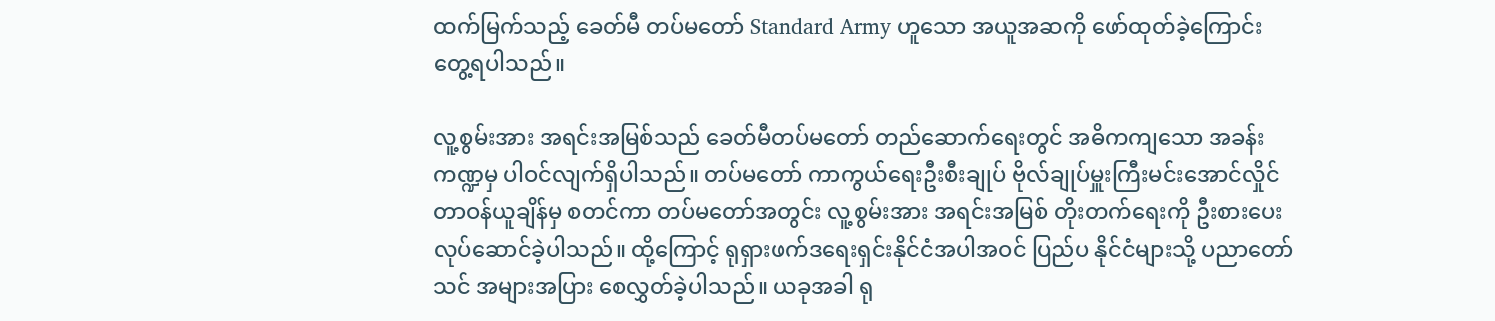ထက်မြက်သည့် ခေတ်မီ တပ်မတော် Standard Army ဟူသော အယူအဆကို ဖော်ထုတ်ခဲ့ကြောင်း တွေ့ရပါသည်။

လူ့စွမ်းအား အရင်းအမြစ်သည် ခေတ်မီတပ်မတော် တည်ဆောက်ရေးတွင် အဓိကကျသော အခန်းကဏ္ဍမှ ပါဝင်လျက်ရှိပါသည်။ တပ်မတော် ကာကွယ်ရေးဦးစီးချုပ် ဗိုလ်ချုပ်မှူးကြီးမင်းအောင်လှိုင် တာဝန်ယူချိန်မှ စတင်ကာ တပ်မတော်အတွင်း လူ့စွမ်းအား အရင်းအမြစ် တိုးတက်ရေးကို ဦးစားပေး လုပ်ဆောင်ခဲ့ပါသည်။ ထို့ကြောင့် ရုရှားဖက်ဒရေးရှင်းနိုင်ငံအပါအဝင် ပြည်ပ နိုင်ငံများသို့ ပညာတော်သင် အများအပြား စေလွှတ်ခဲ့ပါသည်။ ယခုအခါ ရု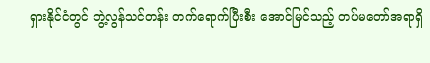ရှားနိုင်ငံတွင် ဘွဲ့လွန်သင်တန်း တက်ရောက်ပြီးစီး အောင်မြင်သည့် တပ်မတော်အရာရှိ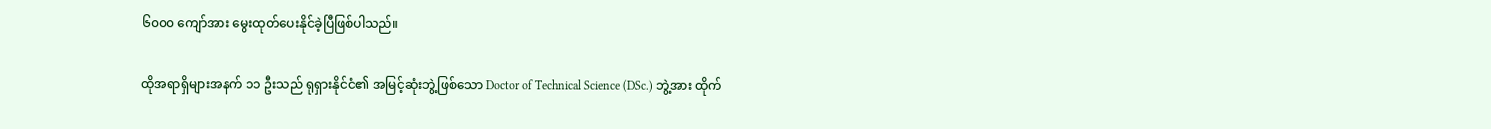၆၀၀၀ ကျော်အား မွေးထုတ်ပေးနိုင်ခဲ့ပြီဖြစ်ပါသည်။

ထိုအရာရှိများအနက် ၁၁ ဦးသည် ရုရှားနိုင်ငံ၏ အမြင့်ဆုံးဘွဲ့ဖြစ်သော Doctor of Technical Science (DSc.) ဘွဲ့အား ထိုက်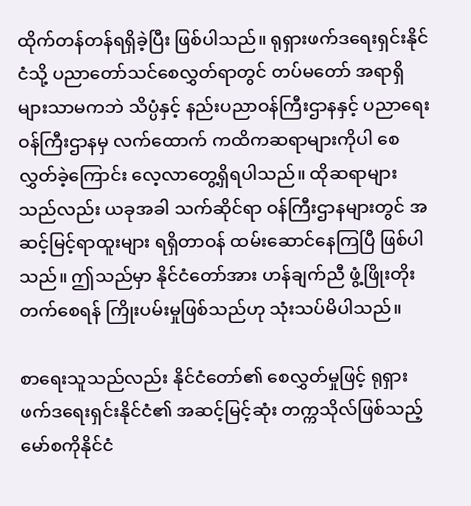ထိုက်တန်တန်ရရှိခဲ့ပြီး ဖြစ်ပါသည်။ ရုရှားဖက်ဒရေးရှင်းနိုင်ငံသို့ ပညာတော်သင်စေလွှတ်ရာတွင် တပ်မတော် အရာရှိများသာမကဘဲ သိပ္ပံနှင့် နည်းပညာဝန်ကြီးဌာနနှင့် ပညာရေးဝန်ကြီးဌာနမှ လက်ထောက် ကထိကဆရာများကိုပါ စေလွှတ်ခဲ့ကြောင်း လေ့လာတွေ့ရှိရပါသည်။ ထိုဆရာများသည်လည်း ယခုအခါ သက်ဆိုင်ရာ ဝန်ကြီးဌာနများတွင် အဆင့်မြင့်ရာထူးများ ရရှိတာဝန် ထမ်းဆောင်နေကြပြီ ဖြစ်ပါသည်။ ဤသည်မှာ နိုင်ငံတော်အား ဟန်ချက်ညီ ဖွံ့ဖြိုးတိုးတက်စေရန် ကြိုးပမ်းမှုဖြစ်သည်ဟု သုံးသပ်မိပါသည်။

စာရေးသူသည်လည်း နိုင်ငံတော်၏ စေလွှတ်မှုဖြင့် ရုရှားဖက်ဒရေးရှင်းနိုင်ငံ၏ အဆင့်မြင့်ဆုံး တက္ကသိုလ်ဖြစ်သည့် မော်စကိုနိုင်ငံ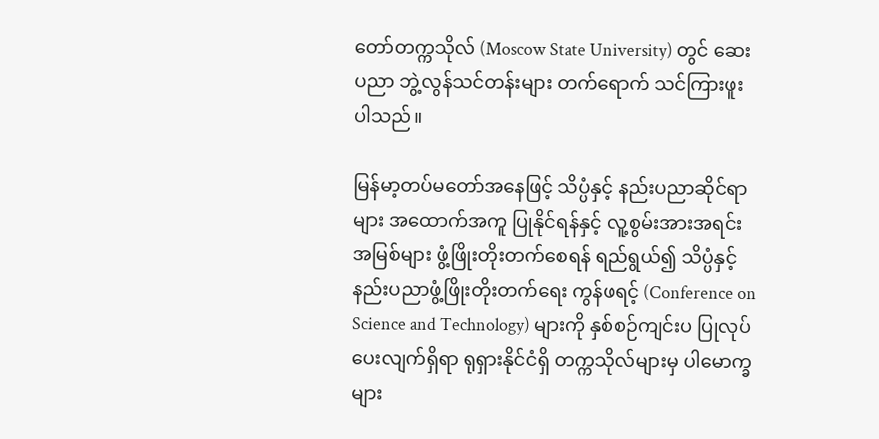တော်တက္ကသိုလ် (Moscow State University) တွင် ဆေးပညာ ဘွဲ့လွန်သင်တန်းများ တက်ရောက် သင်ကြားဖူးပါသည်။

မြန်မာ့တပ်မတော်အနေဖြင့် သိပ္ပံနှင့် နည်းပညာဆိုင်ရာများ အထောက်အကူ ပြုနိုင်ရန်နှင့် လူ့စွမ်းအားအရင်းအမြစ်များ ဖွံ့ဖြိုးတိုးတက်စေရန် ရည်ရွယ်၍ သိပ္ပံနှင့် နည်းပညာဖွံ့ဖြိုးတိုးတက်ရေး ကွန်ဖရင့် (Conference on Science and Technology) များကို နှစ်စဉ်ကျင်းပ ပြုလုပ်ပေးလျက်ရှိရာ ရုရှားနိုင်ငံရှိ တက္ကသိုလ်များမှ ပါမောက္ခများ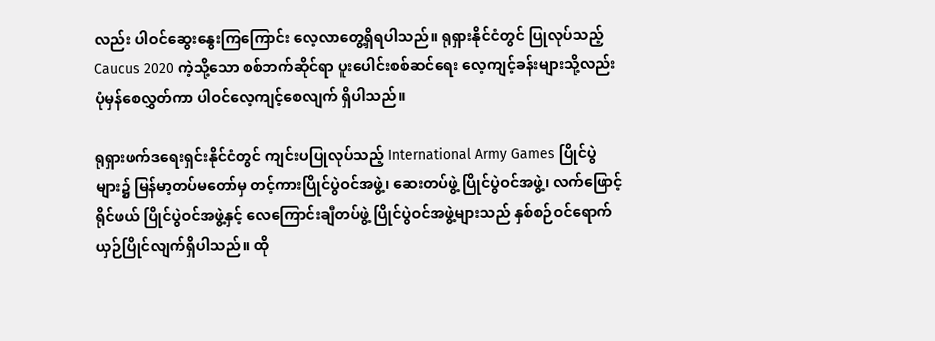လည်း ပါဝင်ဆွေးနွေးကြကြောင်း လေ့လာတွေ့ရှိရပါသည်။ ရုရှားနိုင်ငံတွင် ပြုလုပ်သည့် Caucus 2020 ကဲ့သို့သော စစ်ဘက်ဆိုင်ရာ ပူးပေါင်းစစ်ဆင်ရေး လေ့ကျင့်ခန်းများသို့လည်း ပုံမှန်စေလွှတ်ကာ ပါဝင်လေ့ကျင့်စေလျက် ရှိပါသည်။

ရုရှားဖက်ဒရေးရှင်းနိုင်ငံတွင် ကျင်းပပြုလုပ်သည့် International Army Games ပြိုင်ပွဲများ၌ မြန်မာ့တပ်မတော်မှ တင့်ကားပြိုင်ပွဲဝင်အဖွဲ့၊ ဆေးတပ်ဖွဲ့ ပြိုင်ပွဲဝင်အဖွဲ့၊ လက်ဖြောင့်ရိုင်ဖယ် ပြိုင်ပွဲဝင်အဖွဲ့နှင့် လေကြောင်းချီတပ်ဖွဲ့ ပြိုင်ပွဲဝင်အဖွဲ့များသည် နှစ်စဉ်ဝင်ရောက် ယှဉ်ပြိုင်လျက်ရှိပါသည်။ ထို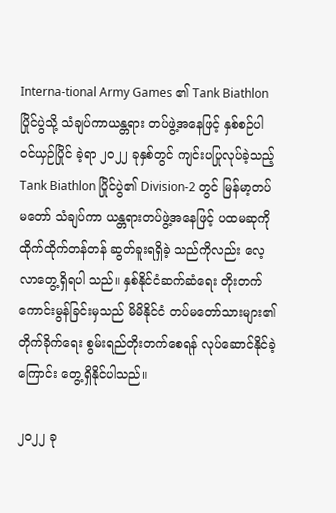Interna-tional Army Games ၏ Tank Biathlon ပြိုင်ပွဲသို့ သံချပ်ကာယန္တရား တပ်ဖွဲ့အနေဖြင့် နှစ်စဉ်ပါဝင်ယှဉ်ပြိုင် ခဲ့ရာ ၂၀၂၂ ခုနှစ်တွင် ကျင်းပပြုလုပ်ခဲ့သည့် Tank Biathlon ပြိုင်ပွဲ၏ Division-2 တွင် မြန်မာ့တပ်မတော် သံချပ်ကာ ယန္တရားတပ်ဖွဲ့အနေဖြင့် ပထမဆုကို ထိုက်ထိုက်တန်တန် ဆွတ်ခူးရရှိခဲ့ သည်ကိုလည်း လေ့လာတွေ့ရှိရပါ သည်။ နှစ်နိုင်ငံဆက်ဆံရေး တိုးတက် ကောင်းမွန်ခြင်းမှသည် မိမိနိုင်ငံ တပ်မတော်သားများ၏ တိုက်ခိုက်ရေး စွမ်းရည်တိုးတက်စေရန် လုပ်ဆောင်နိုင်ခဲ့ကြောင်း တွေ့ရှိနိုင်ပါသည်။

၂၀၂၂ ခု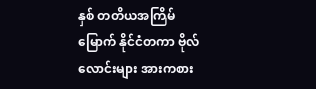နှစ် တတိယအကြိမ်မြောက် နိုင်ငံတကာ ဗိုလ်လောင်းများ အားကစား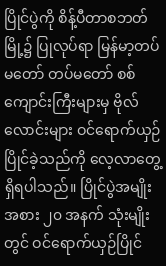ပြိုင်ပွဲကို စိန့်ပီတာစဘတ်မြို့၌ ပြုလုပ်ရာ မြန်မာ့တပ်မတော် တပ်မတော် စစ်ကျောင်းကြီးများမှ ဗိုလ်လောင်းများ ဝင်ရောက်ယှဉ်ပြိုင်ခဲ့သည်ကို လေ့လာတွေ့ရှိရပါသည်။ ပြိုင်ပွဲအမျိုးအစား ၂၀ အနက် သုံးမျိုးတွင် ဝင်ရောက်ယှဉ်ပြိုင်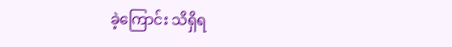ခဲ့ကြောင်း သိရှိရ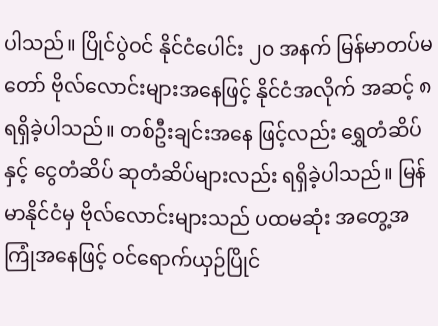ပါသည်။ ပြိုင်ပွဲဝင် နိုင်ငံပေါင်း ၂၀ အနက် မြန်မာတပ်မတော် ဗိုလ်လောင်းများအနေဖြင့် နိုင်ငံအလိုက် အဆင့် ၈ ရရှိခဲ့ပါသည်။ တစ်ဦးချင်းအနေ ဖြင့်လည်း ရွှေတံဆိပ်နှင့် ငွေတံဆိပ် ဆုတံဆိပ်များလည်း ရရှိခဲ့ပါသည်။ မြန်မာနိုင်ငံမှ ဗိုလ်လောင်းများသည် ပထမဆုံး အတွေ့အကြုံအနေဖြင့် ဝင်ရောက်ယှဉ်ပြိုင်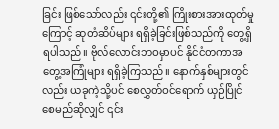ခြင်း ဖြစ်သော်လည်း ၎င်းတို့၏ ကြိုးစားအားထုတ်မှုကြောင့် ဆုတံဆိပ်များ ရရှိခဲ့ခြင်းဖြစ်သည်ကို တွေ့ရှိရပါသည်။ ဗိုလ်လောင်းဘဝမှာပင် နိုင်ငံတကာအတွေ့အကြုံများ ရရှိခဲ့ကြသည်။ နောက်နှစ်များတွင်လည်း ယခုကဲ့သို့ပင် စေလွှတ်ဝင်ရောက် ယှဉ်ပြိုင်စေမည်ဆိုလျှင် ၎င်း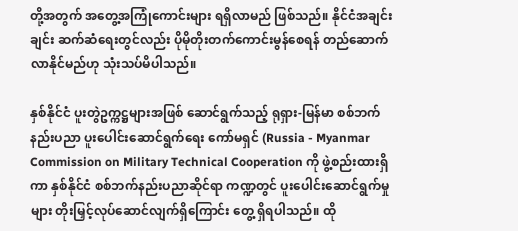တို့အတွက် အတွေ့အကြုံကောင်းများ ရရှိလာမည် ဖြစ်သည်။ နိုင်ငံအချင်းချင်း ဆက်ဆံရေးတွင်လည်း ပိုမိုတိုးတက်ကောင်းမွန်စေရန် တည်ဆောက်လာနိုင်မည်ဟု သုံးသပ်မိပါသည်။

နှစ်နိုင်ငံ ပူးတွဲဥက္ကဋ္ဌများအဖြစ် ဆောင်ရွက်သည့် ရုရှား-မြန်မာ စစ်ဘက် နည်းပညာ ပူးပေါင်းဆောင်ရွက်ရေး ကော်မရှင် (Russia - Myanmar Commission on Military Technical Cooperation ကို ဖွဲ့စည်းထားရှိကာ နှစ်နိုင်ငံ စစ်ဘက်နည်းပညာဆိုင်ရာ ကဏ္ဍတွင် ပူးပေါင်းဆောင်ရွက်မှုများ တိုးမြှင့်လုပ်ဆောင်လျက်ရှိကြောင်း တွေ့ ရှိရပါသည်။ ထို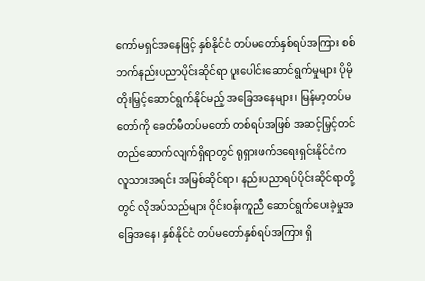ကော်မရှင်အနေဖြင့် နှစ်နိုင်ငံ တပ်မတော်နှစ်ရပ်အကြား စစ်ဘက်နည်းပညာပိုင်းဆိုင်ရာ ပူးပေါင်းဆောင်ရွက်မှုများ ပိုမိုတိုးမြှင့်ဆောင်ရွက်နိုင်မည့် အခြေအနေများ၊ မြန်မာ့တပ်မတော်ကို ခေတ်မီတပ်မတော် တစ်ရပ်အဖြစ် အဆင့်မြှင့်တင် တည်ဆောက်လျက်ရှိရာတွင် ရုရှားဖက်ဒရေးရှင်းနိုင်ငံက လူသားအရင်း အမြစ်ဆိုင်ရာ၊ နည်းပညာရပ်ပိုင်းဆိုင်ရာတို့တွင် လိုအပ်သည်များ ဝိုင်းဝန်းကူညီ ဆောင်ရွက်ပေးခဲ့မှုအခြေအနေ၊ နှစ်နိုင်ငံ တပ်မတော်နှစ်ရပ်အကြား ရှိ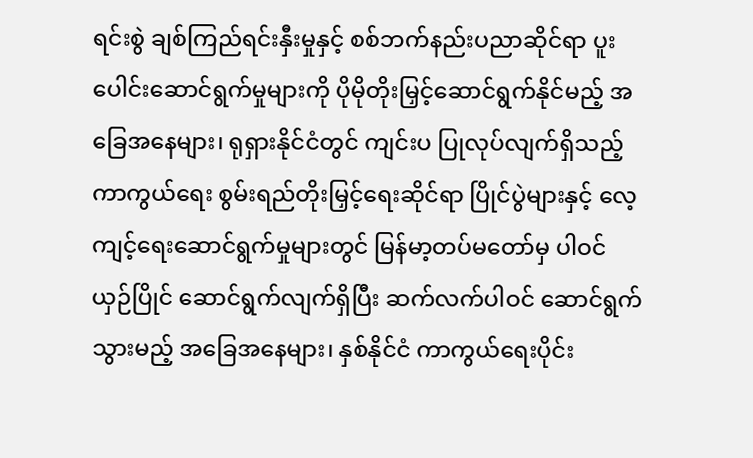ရင်းစွဲ ချစ်ကြည်ရင်းနှီးမှုနှင့် စစ်ဘက်နည်းပညာဆိုင်ရာ ပူးပေါင်းဆောင်ရွက်မှုများကို ပိုမိုတိုးမြှင့်ဆောင်ရွက်နိုင်မည့် အခြေအနေများ၊ ရုရှားနိုင်ငံတွင် ကျင်းပ ပြုလုပ်လျက်ရှိသည့် ကာကွယ်ရေး စွမ်းရည်တိုးမြှင့်ရေးဆိုင်ရာ ပြိုင်ပွဲများနှင့် လေ့ကျင့်ရေးဆောင်ရွက်မှုများတွင် မြန်မာ့တပ်မတော်မှ ပါဝင်ယှဉ်ပြိုင် ဆောင်ရွက်လျက်ရှိပြီး ဆက်လက်ပါဝင် ဆောင်ရွက်သွားမည့် အခြေအနေများ၊ နှစ်နိုင်ငံ ကာကွယ်ရေးပိုင်း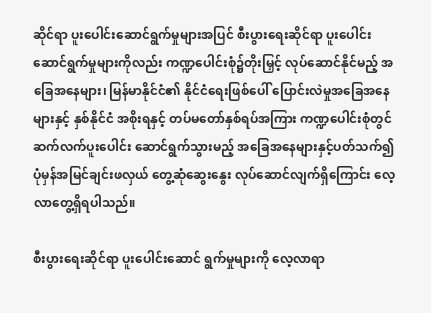ဆိုင်ရာ ပူးပေါင်းဆောင်ရွက်မှုများအပြင် စီးပွားရေးဆိုင်ရာ ပူးပေါင်းဆောင်ရွက်မှုများကိုလည်း ကဏ္ဍပေါင်းစုံ၌တိုးမြှင့် လုပ်ဆောင်နိုင်မည့် အခြေအနေများ၊ မြန်မာနိုင်ငံ၏ နိုင်ငံရေးဖြစ်ပေါ် ပြောင်းလဲမှုအခြေအနေများနှင့် နှစ်နိုင်ငံ အစိုးရနှင့် တပ်မတော်နှစ်ရပ်အကြား ကဏ္ဍပေါင်းစုံတွင် ဆက်လက်ပူးပေါင်း ဆောင်ရွက်သွားမည့် အခြေအနေများနှင့်ပတ်သက်၍ ပုံမှန်အမြင်ချင်းဖလှယ် တွေ့ဆုံဆွေးနွေး လုပ်ဆောင်လျက်ရှိကြောင်း လေ့လာတွေ့ရှိရပါသည်။

စီးပွားရေးဆိုင်ရာ ပူးပေါင်းဆောင် ရွက်မှုများကို လေ့လာရာ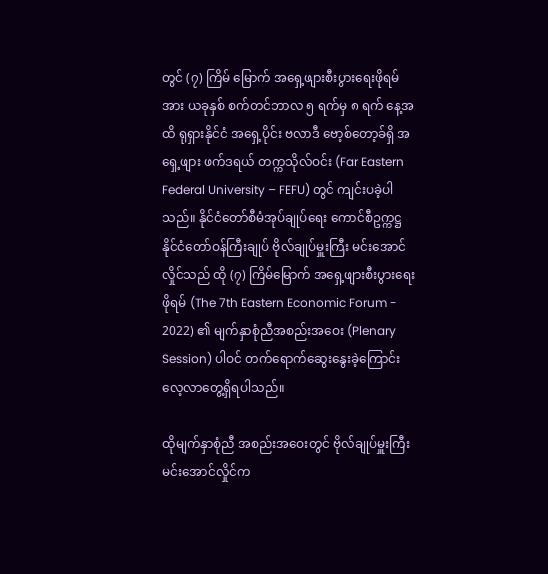တွင် (၇) ကြိမ် မြောက် အရှေ့ဖျားစီးပွားရေးဖိုရမ်အား ယခုနှစ် စက်တင်ဘာလ ၅ ရက်မှ ၈ ရက် နေ့အထိ ရုရှားနိုင်ငံ အရှေ့ပိုင်း ဗလာဒီ ဗော့စ်တော့ခ်ရှိ အရှေ့ဖျား ဖက်ဒရယ် တက္ကသိုလ်ဝင်း (Far Eastern Federal University – FEFU) တွင် ကျင်းပခဲ့ပါသည်။ နိုင်ငံတော်စီမံအုပ်ချုပ်ရေး ကောင်စီဥက္ကဋ္ဌ နိုင်ငံတော်ဝန်ကြီးချုပ် ဗိုလ်ချုပ်မှူးကြီး မင်းအောင်လှိုင်သည် ထို (၇) ကြိမ်မြောက် အရှေ့ဖျားစီးပွားရေး ဖိုရမ် (The 7th Eastern Economic Forum - 2022) ၏ မျက်နှာစုံညီအစည်းအဝေး (Plenary Session) ပါဝင် တက်ရောက်ဆွေးနွေးခဲ့ကြောင်း လေ့လာတွေ့ရှိရပါသည်။

ထိုမျက်နှာစုံညီ အစည်းအဝေးတွင် ဗိုလ်ချုပ်မှူးကြီး မင်းအောင်လှိုင်က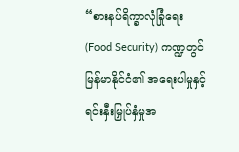“စားနပ်ရိက္ခာလုံခြုံရေး (Food Security) ကဏ္ဍတွင် မြန်မာနိုင်ငံ၏ အရေးပါမှုနှင့် ရင်းနှီးမြှုပ်နှံမှုအ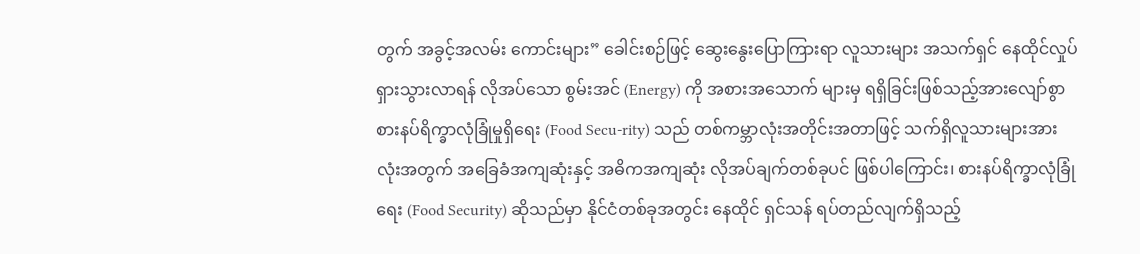တွက် အခွင့်အလမ်း ကောင်းများ” ခေါင်းစဉ်ဖြင့် ဆွေးနွေးပြောကြားရာ လူသားများ အသက်ရှင် နေထိုင်လှုပ်ရှားသွားလာရန် လိုအပ်သော စွမ်းအင် (Energy) ကို အစားအသောက် များမှ ရရှိခြင်းဖြစ်သည့်အားလျော်စွာ စားနပ်ရိက္ခာလုံခြုံမှုရှိရေး (Food Secu-rity) သည် တစ်ကမ္ဘာလုံးအတိုင်းအတာဖြင့် သက်ရှိလူသားများအားလုံးအတွက် အခြေခံအကျဆုံးနှင့် အဓိကအကျဆုံး လိုအပ်ချက်တစ်ခုပင် ဖြစ်ပါကြောင်း၊ စားနပ်ရိက္ခာလုံခြုံရေး (Food Security) ဆိုသည်မှာ နိုင်ငံတစ်ခုအတွင်း နေထိုင် ရှင်သန် ရပ်တည်လျက်ရှိသည့်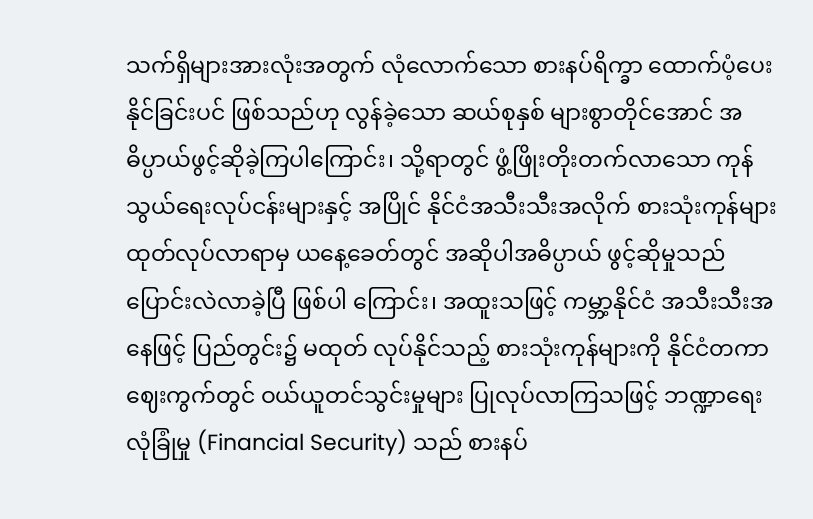သက်ရှိများအားလုံးအတွက် လုံလောက်သော စားနပ်ရိက္ခာ ထောက်ပံ့ပေးနိုင်ခြင်းပင် ဖြစ်သည်ဟု လွန်ခဲ့သော ဆယ်စုနှစ် များစွာတိုင်အောင် အဓိပ္ပာယ်ဖွင့်ဆိုခဲ့ကြပါကြောင်း၊ သို့ရာတွင် ဖွံ့ဖြိုးတိုးတက်လာသော ကုန်သွယ်ရေးလုပ်ငန်းများနှင့် အပြိုင် နိုင်ငံအသီးသီးအလိုက် စားသုံးကုန်များ ထုတ်လုပ်လာရာမှ ယနေ့ခေတ်တွင် အဆိုပါအဓိပ္ပာယ် ဖွင့်ဆိုမှုသည် ပြောင်းလဲလာခဲ့ပြီ ဖြစ်ပါ ကြောင်း၊ အထူးသဖြင့် ကမ္ဘာ့နိုင်ငံ အသီးသီးအနေဖြင့် ပြည်တွင်း၌ မထုတ် လုပ်နိုင်သည့် စားသုံးကုန်များကို နိုင်ငံတကာဈေးကွက်တွင် ဝယ်ယူတင်သွင်းမှုများ ပြုလုပ်လာကြသဖြင့် ဘဏ္ဍာရေးလုံခြုံမှု (Financial Security) သည် စားနပ်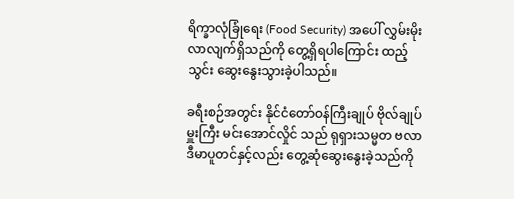ရိက္ခာလုံခြုံရေး (Food Security) အပေါ် လွှမ်းမိုးလာလျက်ရှိသည်ကို တွေ့ရှိရပါကြောင်း ထည့်သွင်း ဆွေးနွေးသွားခဲ့ပါသည်။

ခရီးစဉ်အတွင်း နိုင်ငံတော်ဝန်ကြီးချုပ် ဗိုလ်ချုပ်မှူးကြီး မင်းအောင်လှိုင် သည် ရုရှားသမ္မတ ဗလာဒီမာပူတင်နှင့်လည်း တွေ့ဆုံဆွေးနွေးခဲ့သည်ကို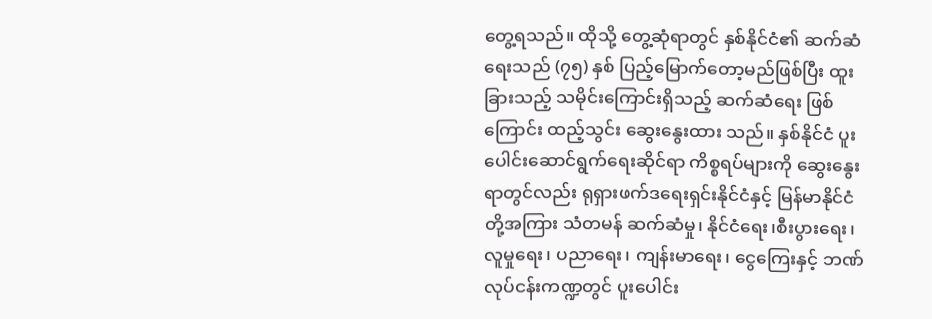တွေ့ရသည်။ ထိုသို့ တွေ့ဆုံရာတွင် နှစ်နိုင်ငံ၏ ဆက်ဆံရေးသည် (၇၅) နှစ် ပြည့်မြောက်တော့မည်ဖြစ်ပြီး ထူးခြားသည့် သမိုင်းကြောင်းရှိသည့် ဆက်ဆံရေး ဖြစ်ကြောင်း ထည့်သွင်း ဆွေးနွေးထား သည်။ နှစ်နိုင်ငံ ပူးပေါင်းဆောင်ရွက်ရေးဆိုင်ရာ ကိစ္စရပ်များကို ဆွေးနွေးရာတွင်လည်း ရုရှားဖက်ဒရေးရှင်းနိုင်ငံနှင့် မြန်မာနိုင်ငံတို့အကြား သံတမန် ဆက်ဆံမှု၊ နိုင်ငံရေး၊စီးပွားရေး၊ လူမှုရေး၊ ပညာရေး၊ ကျန်းမာရေး၊ ငွေကြေးနှင့် ဘဏ်လုပ်ငန်းကဏ္ဍတွင် ပူးပေါင်း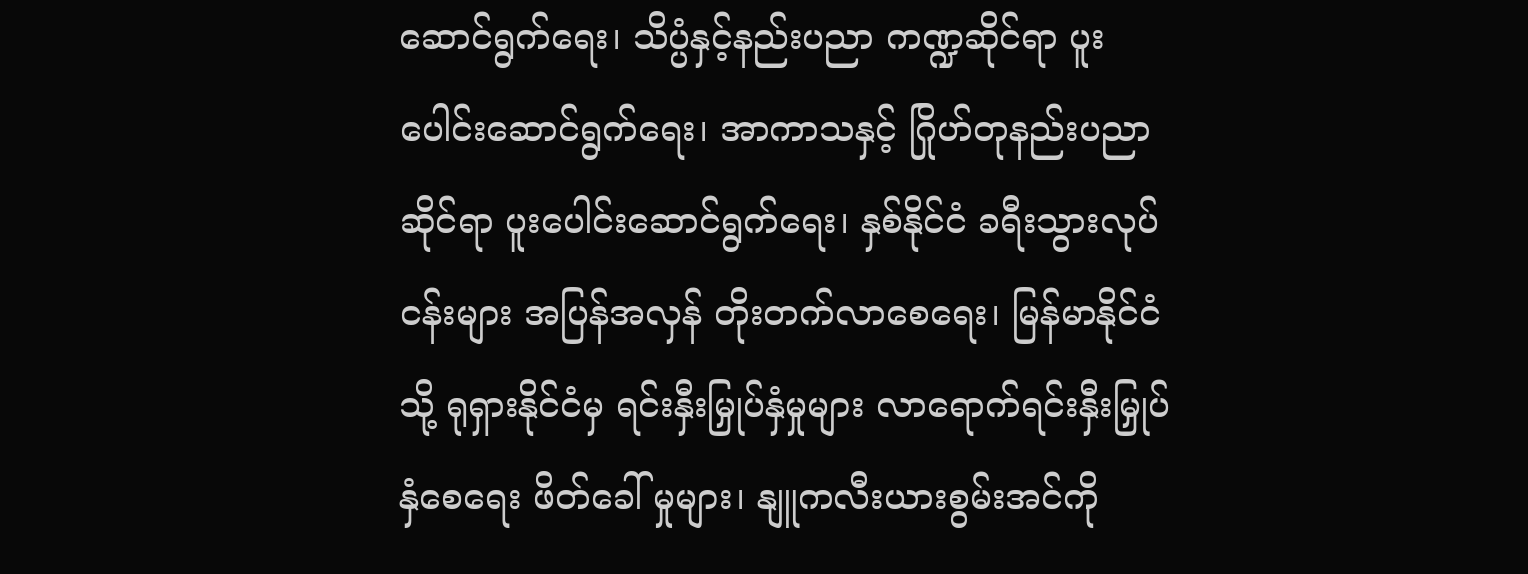ဆောင်ရွက်ရေး၊ သိပ္ပံနှင့်နည်းပညာ ကဏ္ဍဆိုင်ရာ ပူးပေါင်းဆောင်ရွက်ရေး၊ အာကာသနှင့် ဂြိုဟ်တုနည်းပညာဆိုင်ရာ ပူးပေါင်းဆောင်ရွက်ရေး၊ နှစ်နိုင်ငံ ခရီးသွားလုပ်ငန်းများ အပြန်အလှန် တိုးတက်လာစေရေး၊ မြန်မာနိုင်ငံသို့ ရုရှားနိုင်ငံမှ ရင်းနှီးမြှုပ်နှံမှုများ လာရောက်ရင်းနှီးမြှုပ်နှံစေရေး ဖိတ်ခေါ် မှုများ၊ နျူကလီးယားစွမ်းအင်ကို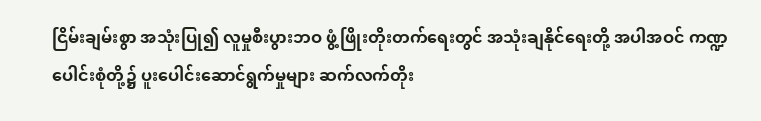ငြိမ်းချမ်းစွာ အသုံးပြု၍ လူမှုစီးပွားဘဝ ဖွံ့ဖြိုးတိုးတက်ရေးတွင် အသုံးချနိုင်ရေးတို့ အပါအဝင် ကဏ္ဍပေါင်းစုံတို့၌ ပူးပေါင်းဆောင်ရွက်မှုများ ဆက်လက်တိုး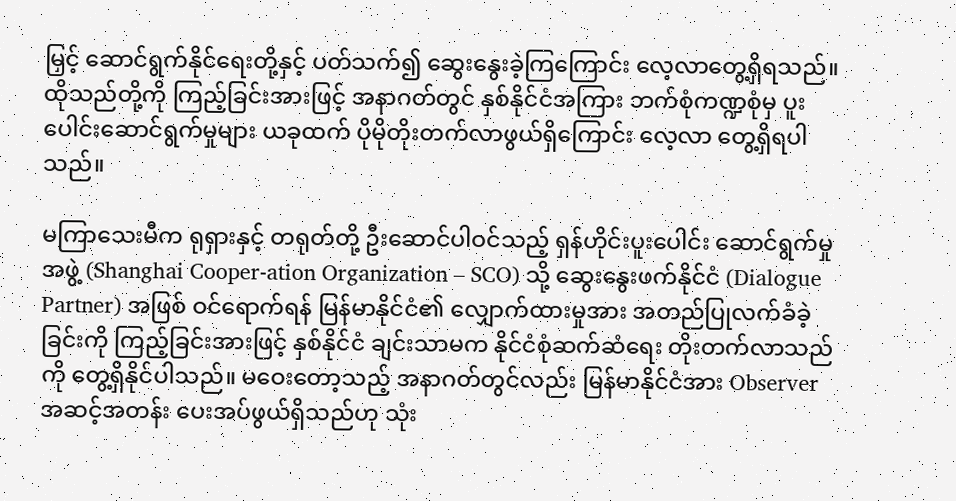မြှင့် ဆောင်ရွက်နိုင်ရေးတို့နှင့် ပတ်သက်၍ ဆွေးနွေးခဲ့ကြကြောင်း လေ့လာတွေ့ရှိရသည်။ ထိုသည်တို့ကို ကြည့်ခြင်းအားဖြင့် အနာဂတ်တွင် နှစ်နိုင်ငံအကြား ဘက်စုံကဏ္ဍစုံမှ ပူးပေါင်းဆောင်ရွက်မှုများ ယခုထက် ပိုမိုတိုးတက်လာဖွယ်ရှိကြောင်း လေ့လာ တွေ့ရှိရပါသည်။

မကြာသေးမီက ရုရှားနှင့် တရုတ်တို့ ဦးဆောင်ပါဝင်သည့် ရှန်ဟိုင်းပူးပေါင်း ဆောင်ရွက်မှုအဖွဲ့ (Shanghai Cooper-ation Organization – SCO) သို့ ဆွေးနွေးဖက်နိုင်ငံ (Dialogue Partner) အဖြစ် ဝင်ရောက်ရန် မြန်မာနိုင်ငံ၏ လျှောက်ထားမှုအား အတည်ပြုလက်ခံခဲ့ခြင်းကို ကြည့်ခြင်းအားဖြင့် နှစ်နိုင်ငံ ချင်းသာမက နိုင်ငံစုံဆက်ဆံရေး တိုးတက်လာသည်ကို တွေ့ရှိနိုင်ပါသည်။ မဝေးတော့သည့် အနာဂတ်တွင်လည်း မြန်မာနိုင်ငံအား Observer အဆင့်အတန်း ပေးအပ်ဖွယ်ရှိသည်ဟု သုံး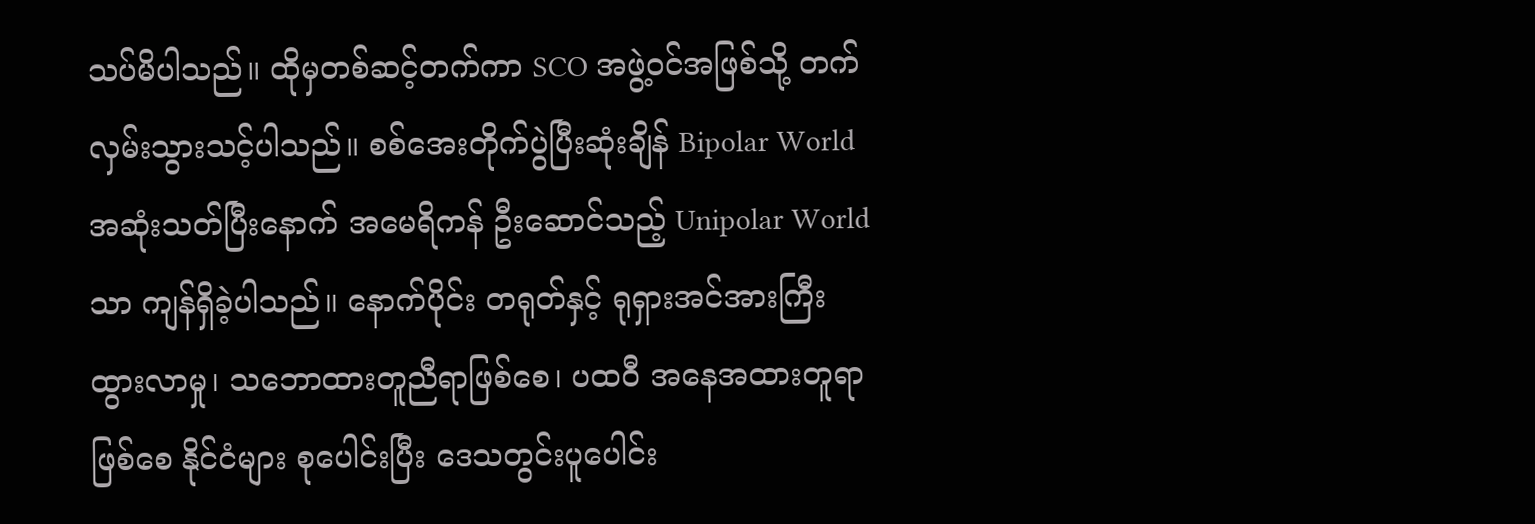သပ်မိပါသည်။ ထိုမှတစ်ဆင့်တက်ကာ SCO အဖွဲ့ဝင်အဖြစ်သို့ တက်လှမ်းသွားသင့်ပါသည်။ စစ်အေးတိုက်ပွဲပြီးဆုံးချိန် Bipolar World အဆုံးသတ်ပြီးနောက် အမေရိကန် ဦးဆောင်သည့် Unipolar World သာ ကျန်ရှိခဲ့ပါသည်။ နောက်ပိုင်း တရုတ်နှင့် ရုရှားအင်အားကြီးထွားလာမှု၊ သဘောထားတူညီရာဖြစ်စေ၊ ပထဝီ အနေအထားတူရာဖြစ်စေ နိုင်ငံများ စုပေါင်းပြီး ဒေသတွင်းပူပေါင်း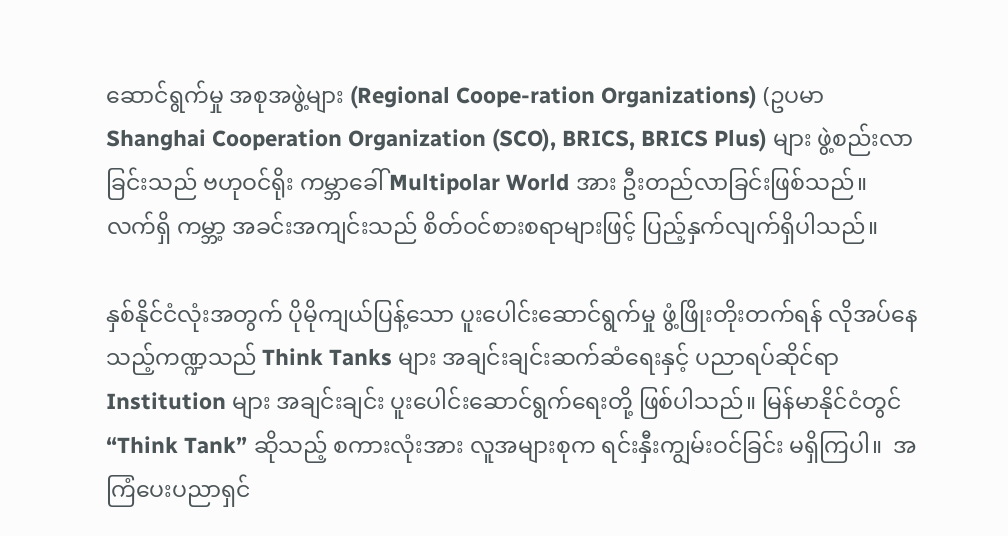ဆောင်ရွက်မှု အစုအဖွဲ့များ (Regional Coope-ration Organizations) (ဥပမာ Shanghai Cooperation Organization (SCO), BRICS, BRICS Plus) များ ဖွဲ့စည်းလာခြင်းသည် ဗဟုဝင်ရိုး ကမ္ဘာခေါ် Multipolar World အား ဦးတည်လာခြင်းဖြစ်သည်။ လက်ရှိ ကမ္ဘာ့ အခင်းအကျင်းသည် စိတ်ဝင်စားစရာများဖြင့် ပြည့်နှက်လျက်ရှိပါသည်။

နှစ်နိုင်ငံလုံးအတွက် ပိုမိုကျယ်ပြန့်သော ပူးပေါင်းဆောင်ရွက်မှု ဖွံ့ဖြိုးတိုးတက်ရန် လိုအပ်နေသည့်ကဏ္ဍသည် Think Tanks များ အချင်းချင်းဆက်ဆံရေးနှင့် ပညာရပ်ဆိုင်ရာ Institution များ အချင်းချင်း ပူးပေါင်းဆောင်ရွက်ရေးတို့ ဖြစ်ပါသည်။ မြန်မာနိုင်ငံတွင် “Think Tank” ဆိုသည့် စကားလုံးအား လူအများစုက ရင်းနှီးကျွမ်းဝင်ခြင်း မရှိကြပါ။  အကြံပေးပညာရှင်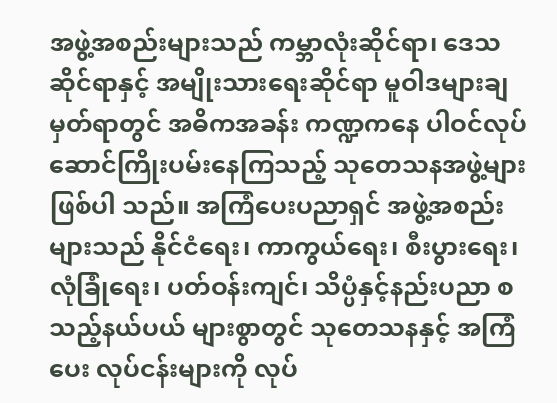အဖွဲ့အစည်းများသည် ကမ္ဘာလုံးဆိုင်ရာ၊ ဒေသဆိုင်ရာနှင့် အမျိုးသားရေးဆိုင်ရာ မူဝါဒများချမှတ်ရာတွင် အဓိကအခန်း ကဏ္ဍကနေ ပါဝင်လုပ်ဆောင်ကြိုးပမ်းနေကြသည့် သုတေသနအဖွဲ့များဖြစ်ပါ သည်။ အကြံပေးပညာရှင် အဖွဲ့အစည်းများသည် နိုင်ငံရေး၊ ကာကွယ်ရေး၊ စီးပွားရေး၊ လုံခြုံရေး၊ ပတ်ဝန်းကျင်၊ သိပ္ပံနှင့်နည်းပညာ စသည့်နယ်ပယ် များစွာတွင် သုတေသနနှင့် အကြံပေး လုပ်ငန်းများကို လုပ်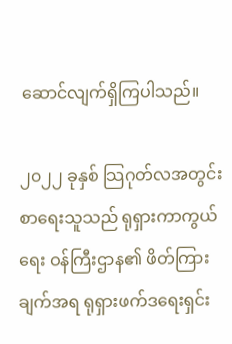ဆောင်လျက်ရှိကြပါသည်။

၂၀၂၂ ခုနှစ် သြဂုတ်လအတွင်း စာရေးသူသည် ရုရှားကာကွယ်ရေး ဝန်ကြီးဌာန၏ ဖိတ်ကြားချက်အရ ရုရှားဖက်ဒရေးရှင်း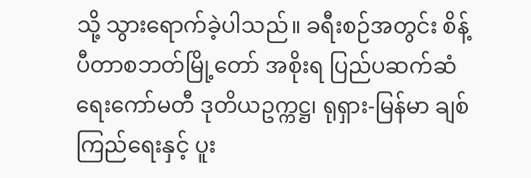သို့ သွားရောက်ခဲ့ပါသည်။ ခရီးစဉ်အတွင်း စိန့်ပီတာစဘတ်မြို့တော် အစိုးရ ပြည်ပဆက်ဆံရေးကော်မတီ ဒုတိယဥက္ကဋ္ဌ၊ ရုရှား-မြန်မာ ချစ်ကြည်ရေးနှင့် ပူး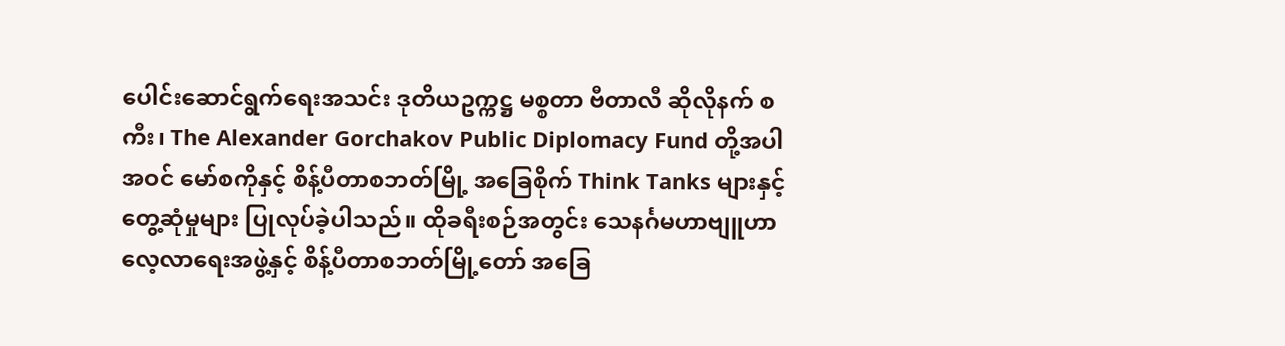ပေါင်းဆောင်ရွက်ရေးအသင်း ဒုတိယဥက္ကဋ္ဌ မစ္စတာ ဗီတာလီ ဆိုလိုနက် စကီး၊ The Alexander Gorchakov Public Diplomacy Fund တို့အပါအဝင် မော်စကိုနှင့် စိန့်ပီတာစဘတ်မြို့ အခြေစိုက် Think Tanks များနှင့် တွေ့ဆုံမှုများ ပြုလုပ်ခဲ့ပါသည်။ ထိုခရီးစဉ်အတွင်း သေနင်္ဂမဟာဗျူဟာလေ့လာရေးအဖွဲ့နှင့် စိန့်ပီတာစဘတ်မြို့တော် အခြေ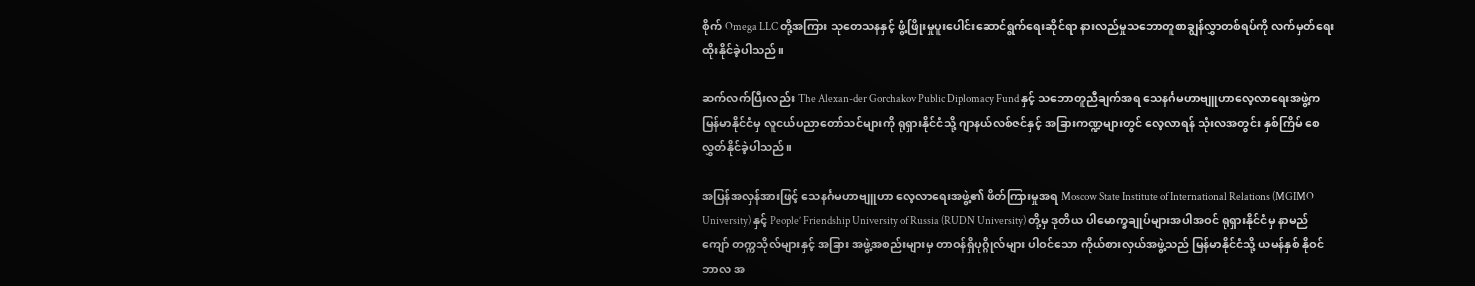စိုက် Omega LLC တို့အကြား သုတေသနနှင့် ဖွံ့ဖြိုးမှုပူးပေါင်းဆောင်ရွက်ရေးဆိုင်ရာ နားလည်မှုသဘောတူစာချွန်လွှာတစ်ရပ်ကို လက်မှတ်ရေးထိုးနိုင်ခဲ့ပါသည်။

ဆက်လက်ပြီးလည်း The Alexan-der Gorchakov Public Diplomacy Fund နှင့် သဘောတူညီချက်အရ သေနင်္ဂမဟာဗျူဟာလေ့လာရေးအဖွဲ့က မြန်မာနိုင်ငံမှ လူငယ်ပညာတော်သင်များကို ရုရှားနိုင်ငံသို့ ဂျာနယ်လစ်ဇင်နှင့် အခြားကဏ္ဍများတွင် လေ့လာရန် သုံးလအတွင်း နှစ်ကြိမ် စေလွှတ်နိုင်ခဲ့ပါသည်။

အပြန်အလှန်အားဖြင့် သေနင်္ဂမဟာဗျူဟာ လေ့လာရေးအဖွဲ့၏ ဖိတ်ကြားမှုအရ Moscow State Institute of International Relations (MGIMO University) နှင့် People’ Friendship University of Russia (RUDN University) တို့မှ ဒုတိယ ပါမောက္ခချုပ်များအပါအဝင် ရုရှားနိုင်ငံမှ နာမည်ကျော် တက္ကသိုလ်များနှင့် အခြား အဖွဲ့အစည်းများမှ တာဝန်ရှိပုဂ္ဂိုလ်များ ပါဝင်သော ကိုယ်စားလှယ်အဖွဲ့သည် မြန်မာနိုင်ငံသို့ ယမန်နှစ် နိုဝင်ဘာလ အ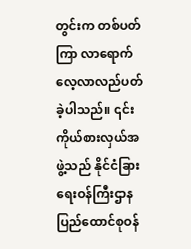တွင်းက တစ်ပတ်ကြာ လာရောက် လေ့လာလည်ပတ်ခဲ့ပါသည်။ ၎င်းကိုယ်စားလှယ်အဖွဲ့သည် နိုင်ငံခြားရေးဝန်ကြီးဌာန ပြည်ထောင်စုဝန်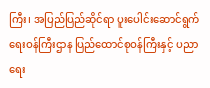ကြီး၊ အပြည်ပြည်ဆိုင်ရာ ပူးပေါင်းဆောင်ရွက်ရေးဝန်ကြီးဌာန ပြည်ထောင်စုဝန်ကြီးနှင့် ပညာရေး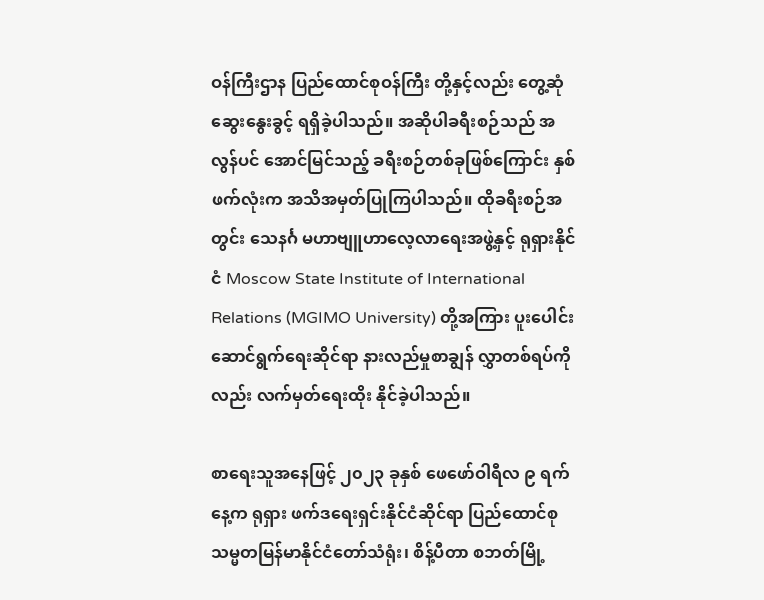ဝန်ကြီးဌာန ပြည်ထောင်စုဝန်ကြီး တို့နှင့်လည်း တွေ့ဆုံဆွေးနွေးခွင့် ရရှိခဲ့ပါသည်။ အဆိုပါခရီးစဉ်သည် အလွန်ပင် အောင်မြင်သည့် ခရီးစဉ်တစ်ခုဖြစ်ကြောင်း နှစ်ဖက်လုံးက အသိအမှတ်ပြုကြပါသည်။ ထိုခရီးစဉ်အတွင်း သေနင်္ဂ မဟာဗျူဟာလေ့လာရေးအဖွဲ့နှင့် ရုရှားနိုင်ငံ Moscow State Institute of International Relations (MGIMO University) တို့အကြား ပူးပေါင်း ဆောင်ရွက်ရေးဆိုင်ရာ နားလည်မှုစာချွန် လွှာတစ်ရပ်ကိုလည်း လက်မှတ်ရေးထိုး နိုင်ခဲ့ပါသည်။

စာရေးသူအနေဖြင့် ၂၀၂၃ ခုနှစ် ဖေဖော်ဝါရီလ ၉ ရက်နေ့က ရုရှား ဖက်ဒရေးရှင်းနိုင်ငံဆိုင်ရာ ပြည်ထောင်စု သမ္မတမြန်မာနိုင်ငံတော်သံရုံး၊ စိန့်ပီတာ စဘတ်မြို့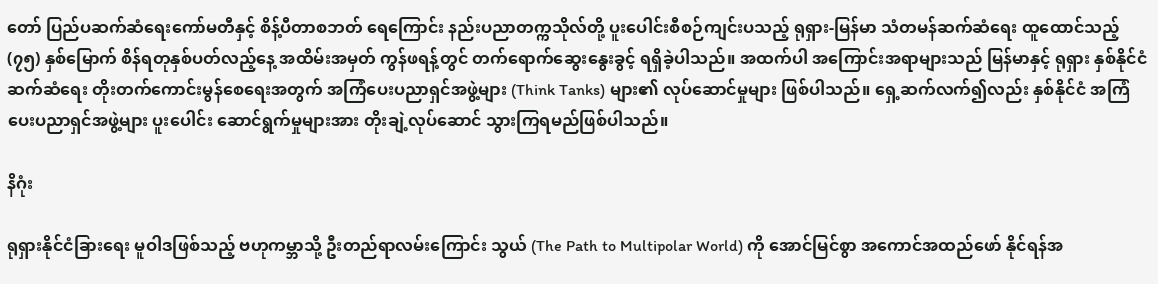တော် ပြည်ပဆက်ဆံရေးကော်မတီနှင့် စိန့်ပီတာစဘတ် ရေကြောင်း နည်းပညာတက္ကသိုလ်တို့ ပူးပေါင်းစီစဉ်ကျင်းပသည့် ရုရှား-မြန်မာ သံတမန်ဆက်ဆံရေး ထူထောင်သည့် (၇၅) နှစ်မြောက် စိန်ရတုနှစ်ပတ်လည့်နေ့ အထိမ်းအမှတ် ကွန်ဖရန့်တွင် တက်ရောက်ဆွေးနွေးခွင့် ရရှိခဲ့ပါသည်။ အထက်ပါ အကြောင်းအရာများသည် မြန်မာနှင့် ရုရှား နှစ်နိုင်ငံဆက်ဆံရေး တိုးတက်ကောင်းမွန်စေရေးအတွက် အကြံပေးပညာရှင်အဖွဲ့များ (Think Tanks) များ၏ လုပ်ဆောင်မှုများ ဖြစ်ပါသည်။ ရှေ့ဆက်လက်၍လည်း နှစ်နိုင်ငံ အကြံပေးပညာရှင်အဖွဲ့များ ပူးပေါင်း ဆောင်ရွက်မှုများအား တိုးချဲ့လုပ်ဆောင် သွားကြရမည်ဖြစ်ပါသည်။

နိဂုံး

ရုရှားနိုင်ငံခြားရေး မူဝါဒဖြစ်သည့် ဗဟုကမ္ဘာသို့ ဦးတည်ရာလမ်းကြောင်း သွယ် (The Path to Multipolar World) ကို အောင်မြင်စွာ အကောင်အထည်ဖော် နိုင်ရန်အ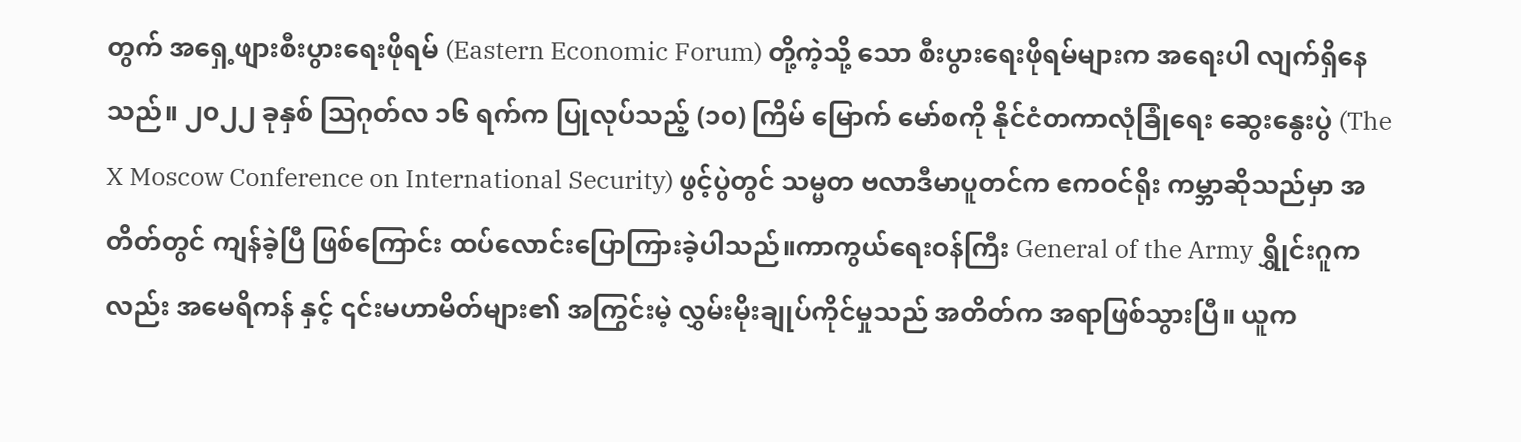တွက် အရှေ့ဖျားစီးပွားရေးဖိုရမ် (Eastern Economic Forum) တို့ကဲ့သို့ သော စီးပွားရေးဖိုရမ်များက အရေးပါ လျက်ရှိနေသည်။ ၂၀၂၂ ခုနှစ် ဩဂုတ်လ ၁၆ ရက်က ပြုလုပ်သည့် (၁၀) ကြိမ် မြောက် မော်စကို နိုင်ငံတကာလုံခြုံရေး ဆွေးနွေးပွဲ (The X Moscow Conference on International Security) ဖွင့်ပွဲတွင် သမ္မတ ဗလာဒီမာပူတင်က ဧကဝင်ရိုး ကမ္ဘာဆိုသည်မှာ အတိတ်တွင် ကျန်ခဲ့ပြီ ဖြစ်ကြောင်း ထပ်လောင်းပြောကြားခဲ့ပါသည်။ကာကွယ်ရေးဝန်ကြီး General of the Army ရွှိုင်းဂူကလည်း အမေရိကန် နှင့် ၎င်းမဟာမိတ်များ၏ အကြွင်းမဲ့ လွှမ်းမိုးချုပ်ကိုင်မှုသည် အတိတ်က အရာဖြစ်သွားပြီ။ ယူက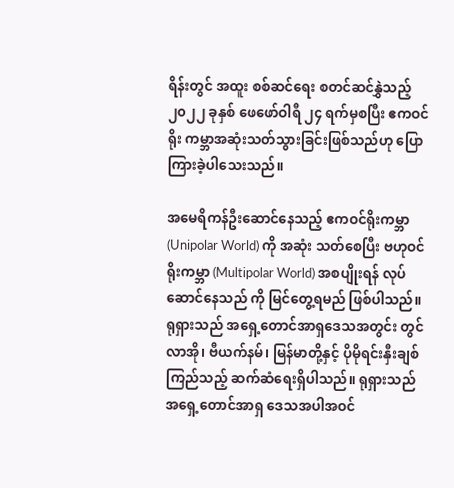ရိန်းတွင် အထူး စစ်ဆင်ရေး စတင်ဆင်နွှဲသည့် ၂၀၂၂ ခုနှစ် ဖေဖော်ဝါရီ ၂၄ ရက်မှစပြီး ဧကဝင်ရိုး ကမ္ဘာအဆုံးသတ်သွားခြင်းဖြစ်သည်ဟု ပြောကြားခဲ့ပါသေးသည်။

အမေရိကန်ဦးဆောင်နေသည့် ဧကဝင်ရိုးကမ္ဘာ (Unipolar World) ကို အဆုံး သတ်စေပြီး ဗဟုဝင်ရိုးကမ္ဘာ (Multipolar World) အစပျိုးရန် လုပ်ဆောင်နေသည် ကို မြင်တွေ့ရမည် ဖြစ်ပါသည်။ ရုရှားသည် အရှေ့တောင်အာရှဒေသအတွင်း တွင် လာအို၊ ဗီယက်နမ်၊ မြန်မာတို့နှင့် ပိုမိုရင်းနှီးချစ်ကြည်သည့် ဆက်ဆံရေးရှိပါသည်။ ရုရှားသည် အရှေ့တောင်အာရှ ဒေသအပါအဝင်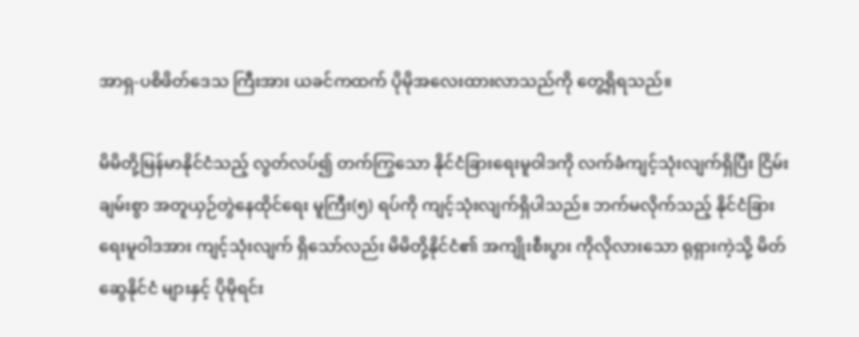အာရှ-ပစိဖိတ်ဒေသ ကြီးအား ယခင်ကထက် ပိုမိုအလေးထားလာသည်ကို တွေ့ရှိရသည်။

မိမိတို့မြန်မာနိုင်ငံသည့် လွတ်လပ်၍ တက်ကြွသော နိုင်ငံခြားရေးမူဝါဒကို လက်ခံကျင့်သုံးလျက်ရှိပြီး ငြိမ်းချမ်းစွာ အတူယှဉ်တွဲနေထိုင်ရေး မူကြီး(၅) ရပ်ကို ကျင့်သုံးလျက်ရှိပါသည်။ ဘက်မလိုက်သည့် နိုင်ငံခြားရေးမူဝါဒအား ကျင့်သုံးလျက် ရှိသော်လည်း မိမိတို့နိုင်ငံ၏ အကျိုးစီးပွား ကိုလိုလားသော ရုရှားကဲ့သို့ မိတ်ဆွေနိုင်ငံ များနှင့် ပိုမိုရင်း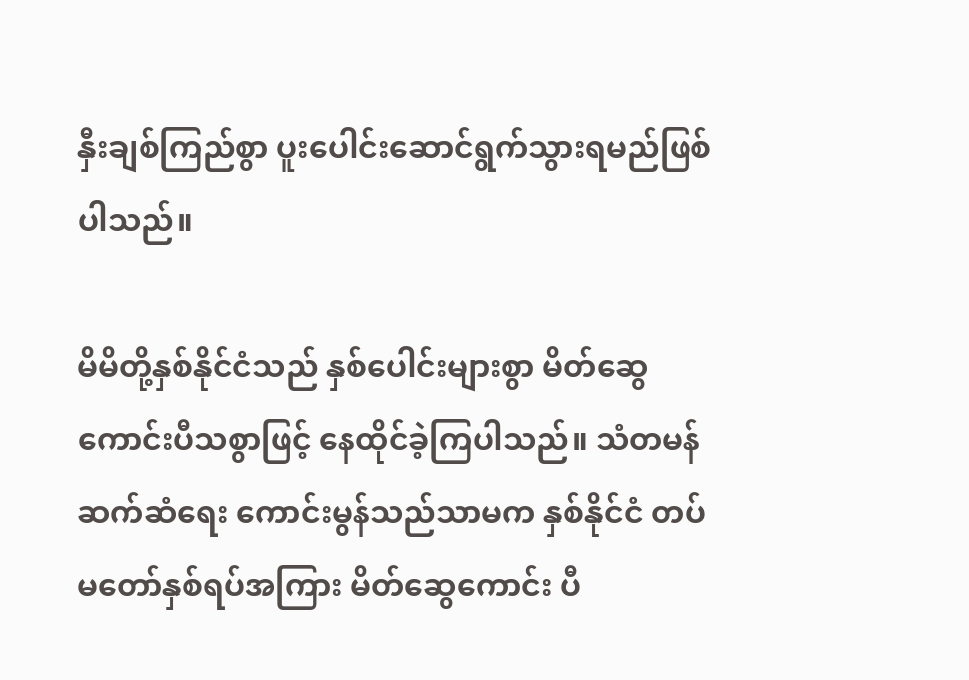နှီးချစ်ကြည်စွာ ပူးပေါင်းဆောင်ရွက်သွားရမည်ဖြစ်ပါသည်။

မိမိတို့နှစ်နိုင်ငံသည် နှစ်ပေါင်းများစွာ မိတ်ဆွေကောင်းပီသစွာဖြင့် နေထိုင်ခဲ့ကြပါသည်။ သံတမန်ဆက်ဆံရေး ကောင်းမွန်သည်သာမက နှစ်နိုင်ငံ တပ်မတော်နှစ်ရပ်အကြား မိတ်ဆွေကောင်း ပီ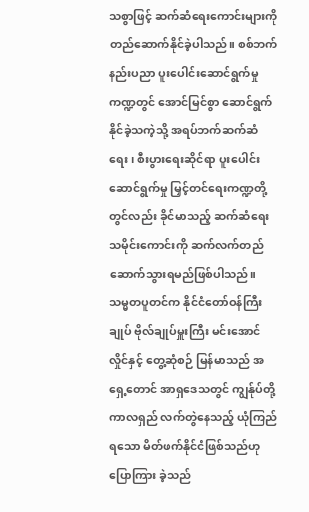သစွာဖြင့် ဆက်ဆံရေးကောင်းများကို တည်ဆောက်နိုင်ခဲ့ပါသည်။ စစ်ဘက်နည်းပညာ ပူးပေါင်းဆောင်ရွက်မှုကဏ္ဍတွင် အောင်မြင်စွာ ဆောင်ရွက် နိုင်ခဲ့သကဲ့သို့ အရပ်ဘက်ဆက်ဆံရေး၊ စီးပွားရေးဆိုင်ရာ ပူးပေါင်းဆောင်ရွက်မှု မြှင့်တင်ရေးကဏ္ဍတို့တွင်လည်း ခိုင်မာသည့် ဆက်ဆံရေးသမိုင်းကောင်းကို ဆက်လက်တည်ဆောက်သွားရမည်ဖြစ်ပါသည်။ သမ္မတပူတင်က နိုင်ငံတော်ဝန်ကြီး ချုပ် ဗိုလ်ချုပ်မှူးကြီး မင်းအောင်လှိုင်နှင့် တွေ့ဆုံစဉ် မြန်မာသည် အရှေ့တောင် အာရှဒေသတွင် ကျွန်ုပ်တို့ ကာလရှည် လက်တွဲနေသည့် ယုံကြည်ရသော မိတ်ဖက်နိုင်ငံဖြစ်သည်ဟု ပြောကြား ခဲ့သည်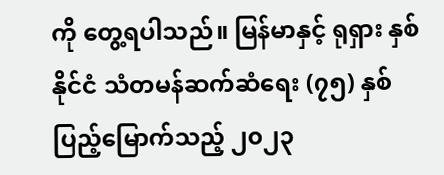ကို တွေ့ရပါသည်။ မြန်မာနှင့် ရုရှား နှစ်နိုင်ငံ သံတမန်ဆက်ဆံရေး (၇၅) နှစ် ပြည့်မြောက်သည့် ၂၀၂၃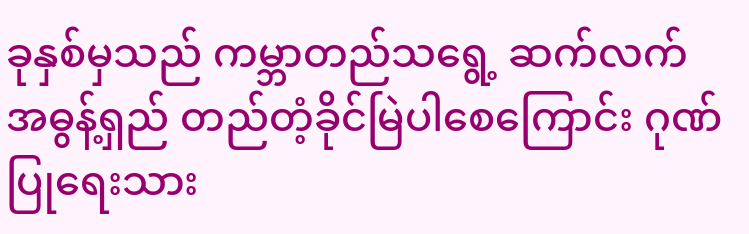ခုနှစ်မှသည် ကမ္ဘာတည်သရွေ့ ဆက်လက် အဓွန့်ရှည် တည်တံ့ခိုင်မြဲပါစေကြောင်း ဂုဏ်ပြုရေးသား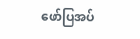ဖော်ပြအပ်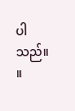ပါသည်။ ။